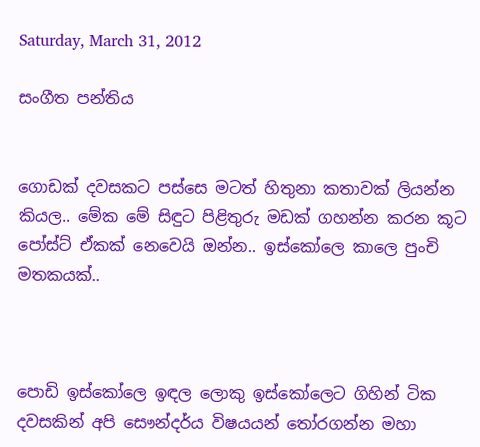Saturday, March 31, 2012

සංගීත පන්තිය


ගොඩක් දවසකට පස්සෙ මටත් හිතුනා කතාවක් ලියන්න කියල.. මේක මේ සිඳුට පිළිතුරු මඩක් ගහන්න කරන කූට පෝස්ට් ඒකක් නෙවෙයි ඔන්න.. ඉස්කෝලෙ කාලෙ පුංචි මතකයක්..



පොඩි ඉස්කෝලෙ ඉඳල ලොකු ඉස්කෝලෙට ගිහින් ටික දවසකින් අපි සෞන්දර්ය විෂයයන් තෝරගන්න මහා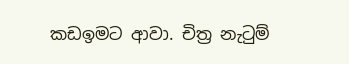කඩඉමට ආවා. චිත්‍ර නැටුම්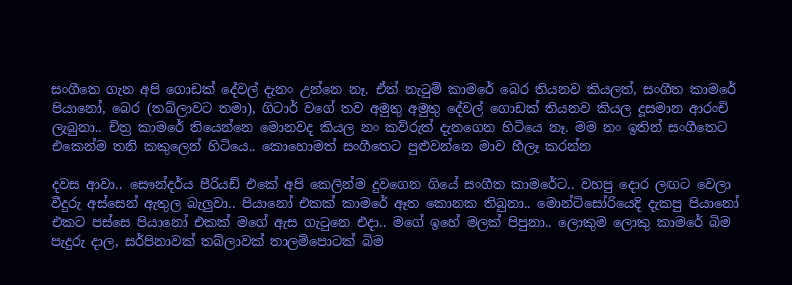සංගීතෙ ගැන අපි ගොඩක් දේවල් දැනං උන්නෙ නෑ. ඒත් නැටුම් කාමරේ බෙර තියනව කියලත්, සංගීත කාමරේ පියානෝ, බෙර (තබ්ලාවට තමා), ගිටාර් වගේ තව අමුතු අමුතු දේවල් ගොඩක් තියනව කියල දූසමාන ආරංචි ලැබුනා.. චිත්‍ර කාමරේ තියෙන්නෙ මොනවද කියල නං කව්රුත් දැනගෙන හිටියෙ නෑ. මම නං ඉතින් සංගීතෙට එකෙන්ම තනි කකුලෙන් හිටියෙ.. කොහොමත් සංගීතෙට පුළුවන්නෙ මාව හීලෑ කරන්න

දවස ආවා.. සෞන්දර්ය පීරියඩ් එකේ අපි කෙලින්ම දුවගෙන ගියේ සංගීත කාමරේට.. වහපු දොර ලඟට වෙලා වීදුරු අස්සෙන් ඇතුල බැලුවා.. පියානෝ එකක් කාමරේ ඈත කොනක තිබුනා.. මොන්ටිසෝරියෙදි දැකපු පියානෝ එකට පස්සෙ පියානෝ එකක් මගේ ඇස ගැටුනෙ එදා.. මගේ ඉහේ මලක් පිපුනා.. ලොකුම ලොකු කාමරේ බිම පැදුරු දාල, සර්පිනාවක් තබ්ලාවක් තාලම්පොටක් බිම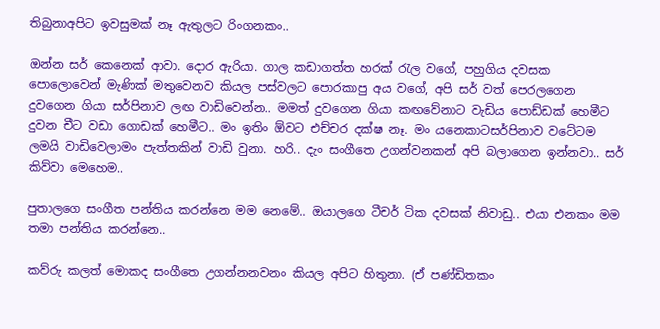තිබුනාඅපිට ඉවසුමක් නෑ ඇතුලට රිංගනකං..

ඔන්න සර් කෙනෙක් ආවා. දොර ඇරියා. ගාල කඩාගත්ත හරක් රැල වගේ, පහුගිය දවසක පොලොවෙන් මැණික් මතුවෙනව කියල පස්වලට පොරකාපු අය වගේ, අපි සර් වත් පෙරලගෙන දුවගෙන ගියා සර්පිනාව ලඟ වාඩිවෙන්න.. මමත් දුවගෙන ගියා කඟවේනාට වැඩිය පොඩ්ඩක් හෙමීට දුවන චීට වඩා ගොඩක් හෙමීට.. මං ඉතිං ඕවට එච්චර දක්ෂ නෑ. මං යනෙකාටසර්පිනාව වටේටම ලමයි වාඩිවෙලාමං පැත්තකින් වාඩි වුනා. හරි.. දැං සංගීතෙ උගන්වනකන් අපි බලාගෙන ඉන්නවා.. සර් කිව්වා මෙහෙම..

පුතාලගෙ සංගීත පන්තිය කරන්නෙ මම නෙමේ.. ඔයාලගෙ ටීචර් ටික දවසක් නිවාඩු.. එයා එනකං මම තමා පන්තිය කරන්නෙ..

කව්රු කලත් මොකද සංගීතෙ උගන්නනවනං කියල අපිට හිතුනා. (ඒ පණ්ඩිතකං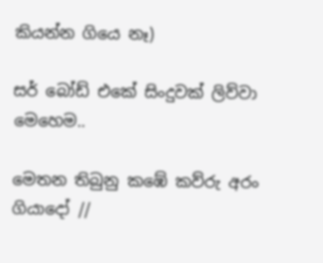කියන්න ගියෙ නෑ)

සර් බෝඩ් එකේ සිංදුවක් ලිව්වා මෙහෙම..

මෙතන තිබුනු කඹේ කව්රු අරං ගියාදෝ //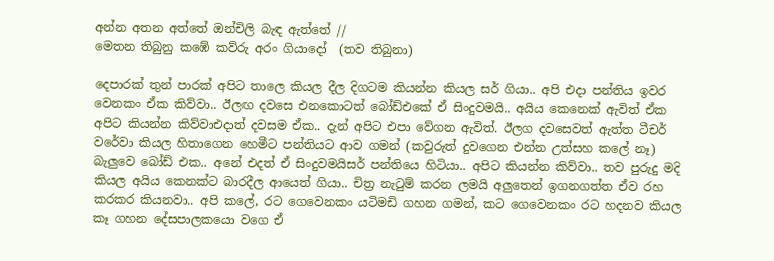අන්න අතන අත්තේ ඔන්චිලි බැඳ ඇත්තේ //
මෙතන තිබුනු කඹේ කව්රු අරං ගියාදෝ  (තව තිබුනා)

දෙපාරක් තුන් පාරක් අපිට තාලෙ කියල දීල දිගටම කියන්න කියල සර් ගියා.. අපි එදා පන්තිය ඉවර වෙනකං ඒක කිව්වා.. ඊලඟ දවසෙ එනකොටත් බෝඩ්එකේ ඒ සිංදුවමයි.. අයිය කෙනෙක් ඇවිත් ඒක අපිට කියන්න කිව්වාඑදාත් දවසම ඒක.. දැන් අපිට එපා වේගන ඇවිත්. ඊලග දවසෙවත් ඇත්ත ටීචර් වරේවා කියල හිතාගෙන හෙමීට පන්තියට ආව ගමන් (කවුරුත් දුවගෙන එන්න උත්සහ කලේ නෑ)  බැලුවෙ බෝඩ් එක.. අනේ එදත් ඒ සිංදුවමයිසර් පන්තියෙ හිටියා.. අපිට කියන්න කිව්වා.. තව පුරුදු මදි කියල අයිය කෙනක්ට බාරදීල ආයෙත් ගියා.. චිත්‍ර නැටුම් කරන ලමයි අලුතෙන් ඉගනගත්ත ඒව රහ කරකර කියනවා.. අපි කලේ, රට ගෙවෙනකං යටිමඩි ගහන ගමන්, කට ගෙවෙනකං රට හදනව කියල කෑ ගහන දේසපාලකයො වගෙ ඒ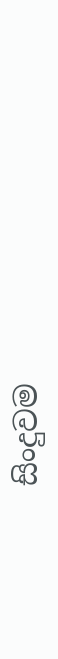සිංදුවම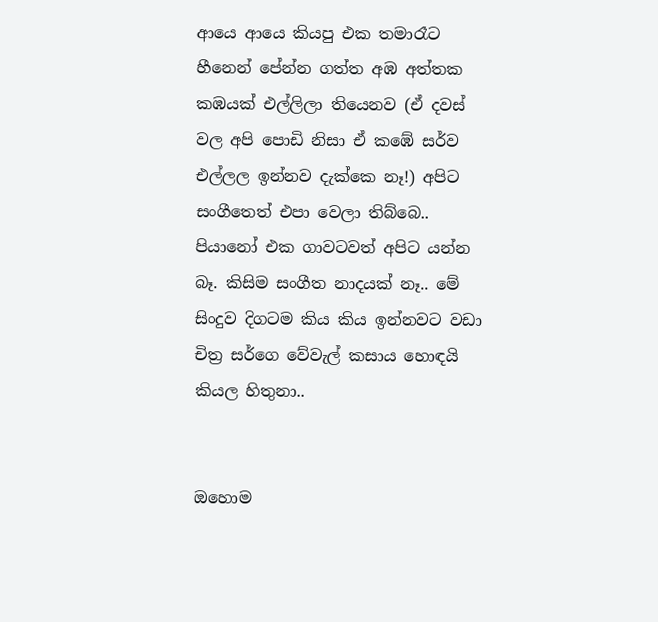ආයෙ ආයෙ කියපු එක තමාරෑට හීනෙන් පේන්න ගත්ත අඹ අත්තක කඹයක් එල්ලිලා තියෙනව (ඒ දවස් වල අපි පොඩි නිසා ඒ කඹේ සර්ව එල්ලල ඉන්නව දැක්කෙ නෑ!) අපිට සංගීතෙත් එපා වෙලා තිබ්බෙ.. පියානෝ එක ගාවටවත් අපිට යන්න බෑ. කිසිම සංගීත නාදයක් නෑ.. මේ සිංදුව දිගටම කිය කිය ඉන්නවට වඩා චිත්‍ර සර්ගෙ වේවැල් කසාය හොඳයි කියල හිතුනා..


ඔහොම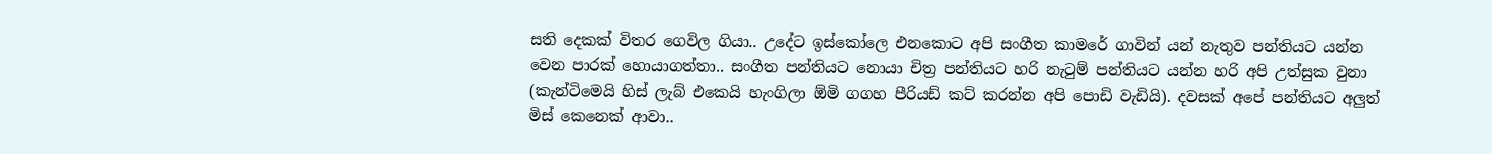සති දෙකක් විතර ගෙවිල ගියා.. උදේට ඉස්කෝලෙ එනකොට අපි සංගීත කාමරේ ගාවින් යන් නැතුව පන්තියට යන්න වෙන පාරක් හොයාගත්තා.. සංගීත පන්තියට නොයා චිත්‍ර පන්තියට හරි නැටුම් පන්තියට යන්න හරි අපි උත්සුක වුනා (කැන්ටිමෙයි හිස් ලැබ් එකෙයි හැංගිලා ඕමි ගගහ පීරියඩ් කට් කරන්න අපි පොඩි වැඩියි). දවසක් අපේ පන්තියට අලුත් මිස් කෙනෙක් ආවා..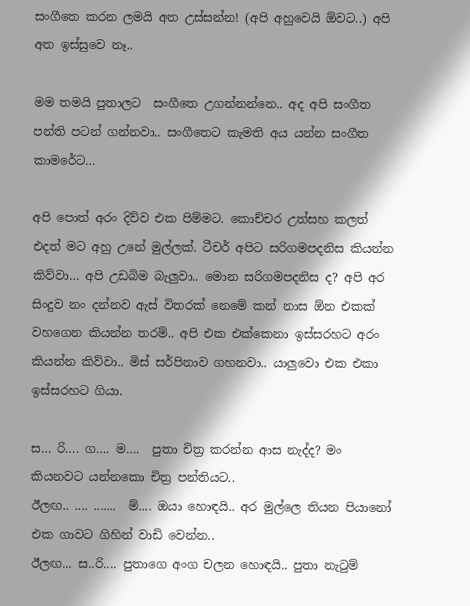සංගීතෙ කරන ලමයි අත උස්සන්න! (අපි අහුවෙයි ඕවට..) අපි අත ඉස්සුවෙ නෑ..

මම තමයි පුතාලට  සංගීතෙ උගන්නන්නෙ.. අද අපි සංගීත පන්ති පටන් ගන්නවා.. සංගීතෙට කැමති අය යන්න සංගීත කාමරේට…

අපි පොත් අරං දිව්ව එක පිම්මට. කොච්චර උත්සහ කලත් එදත් මට අහු උනේ මුල්ලක්. ටීචර් අපිට සරිගමපදනිස කියන්න කිව්වා… අපි උඩබිම බැලුවා.. මොන සරිගමපදනිස ද? අපි අර සිංදුව නං දන්නව ඇස් විතරක් නෙමේ කන් නාස ඕන එකක් වහගෙන කියන්න තරම්.. අපි එක එක්කෙනා ඉස්සරහට අරං කියන්න කිව්වා.. මිස් සර්පිනාව ගහනවා.. යාලුවො එක එකා ඉස්සරහට ගියා.

ස… රි…. ග…. ම….  පුතා චිත්‍ර කරන්න ආස නැද්ද? මං කියනවට යන්නකො චිත්‍ර පන්තියට..
ඊලඟ.. .... .......  ම්.... ඔයා හොඳයි.. අර මුල්ලෙ තියන පියානෝ එක ගාවට ගිහින් වාඩි වෙන්න..
ඊලඟ... ස..රි.... පුතාගෙ අංග චලන හොඳයි.. පුතා නැටුම්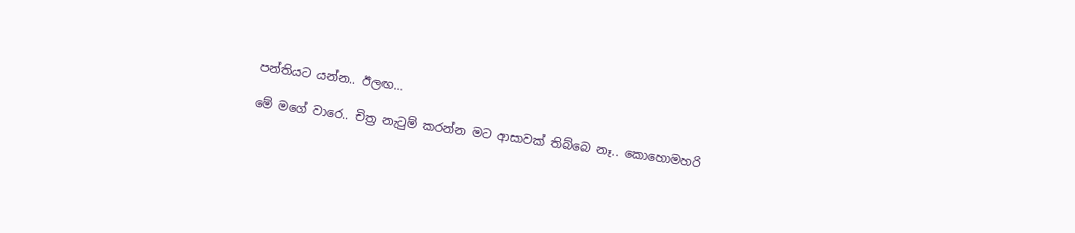පන්තියට යන්න.. ඊලඟ…

මේ මගේ වාරෙ.. චිත්‍ර නැටුම් කරන්න මට ආසාවක් තිබ්බෙ නෑ.. කොහොමහරි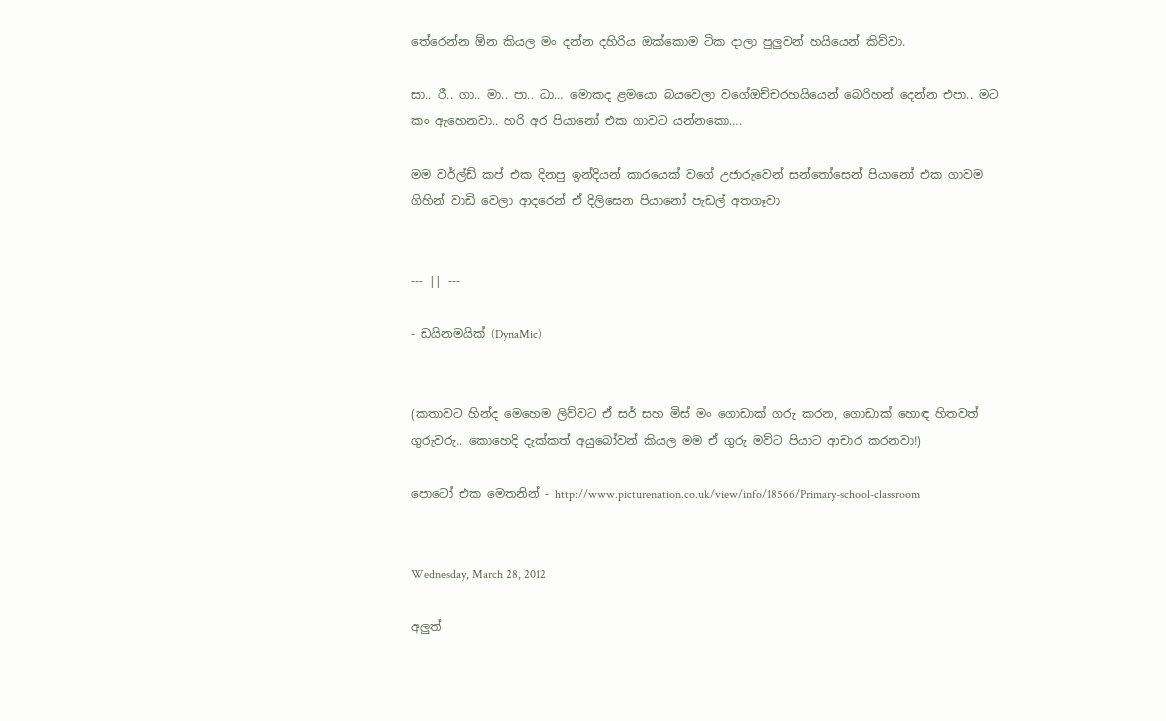තේරෙන්න ඕන කියල මං දන්න දහිරිය ඔක්කොම ටික දාලා පුලුවන් හයියෙන් කිව්වා.

සා.. රී.. ගා.. මා.. පා.. ධා… මොකද ළමයො බයවෙලා වගේඔච්චරහයියෙන් බෙරිහන් දෙන්න එපා.. මට කං ඇහෙනවා.. හරි අර පියානෝ එක ගාවට යන්නකො….

මම වර්ල්ඩ් කප් එක දිනපු ඉන්දියන් කාරයෙක් වගේ උජාරුවෙන් සන්තෝසෙන් පියානෝ එක ගාවම ගිහින් වාඩි වෙලා ආදරෙන් ඒ දිලිසෙන පියානෝ පැඩල් අතගෑවා


--- || ---

- ඩයිනමයික් (DynaMic)


(කතාවට හින්ද මෙහෙම ලිව්වට ඒ සර් සහ මිස් මං ගොඩාක් ගරු කරන, ගොඩාක් හොඳ හිතවත් ගුරුවරු.. කොහෙදි දැක්කත් අයුබෝවන් කියල මම ඒ ගුරු මව්ට පියාට ආචාර කරනවා!)

පොටෝ එක මෙතනින් - http://www.picturenation.co.uk/view/info/18566/Primary-school-classroom


Wednesday, March 28, 2012

අලුත්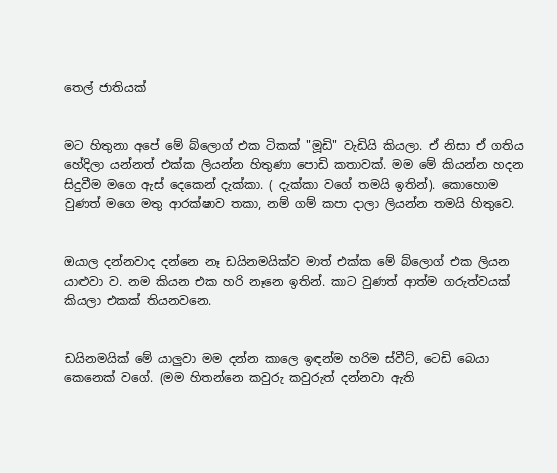තෙල් ජාතියක්


මට හිතුනා අපේ මේ බ්ලොග් එක ටිකක් "මූඩි" වැඩියි කියලා. ඒ නිසා ඒ ගතිය හේදිලා යන්නත් එක්ක ලියන්න හිතුණා පොඩි කතාවක්. මම මේ කියන්න හදන සිදුවීම මගෙ ඇස් දෙකෙන් දැක්කා. ( දැක්කා වගේ තමයි ඉතින්). කොහොම වුණත් මගෙ මතු ආරක්ෂාව තකා, නම් ගම් කපා දාලා ලියන්න තමයි හිතුවෙ.


ඔයාල දන්නවාද දන්නෙ නෑ ඩයිනමයික්ව මාත් එක්ක මේ බ්ලොග් එක ලියන යාළුවා ව. නම කියන එක හරි නෑනෙ ඉතින්. කාට වුණත් ආත්ම ගරුත්වයක් කියලා එකක් තියනවනෙ.


ඩයිනමයික් මේ යාලුවා මම දන්න කාලෙ ඉඳන්ම හරිම ස්වීට්, ටෙඩි බෙයා කෙනෙක් වගේ. (මම හිතන්නෙ කවුරු කවුරුත් දන්නවා ඇති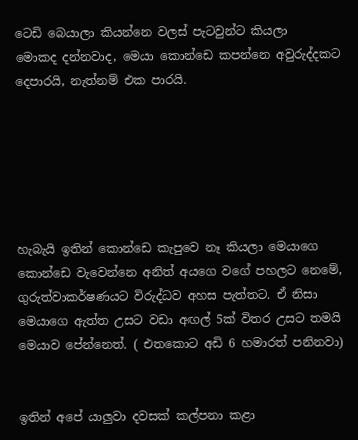ටෙඩි බෙයාලා කියන්නෙ වලස් පැටවුන්ට කියලා
මොකද දන්නවාද, මෙයා කොන්ඩෙ කපන්නෙ අවුරුද්දකට දෙපාරයි, නැත්නම් එක පාරයි.






හැබැයි ඉතින් කොන්ඩෙ කැපුවෙ නෑ කියලා මෙයාගෙ කොන්ඩෙ වැවෙන්නෙ අනිත් අයගෙ වගේ පහලට නෙමේ, ගුරුත්වාකර්ෂණයට විරුද්ධව අහස පැත්තට. ඒ නිසා මෙයාගෙ ඇත්ත උසට වඩා අඟල් 5ක් විතර උසට තමයි මෙයාව පේන්නෙත්. ( එතකොට අඩි 6 හමාරත් පනිනවා)


ඉතින් අපේ යාලුවා දවසක් කල්පනා කළා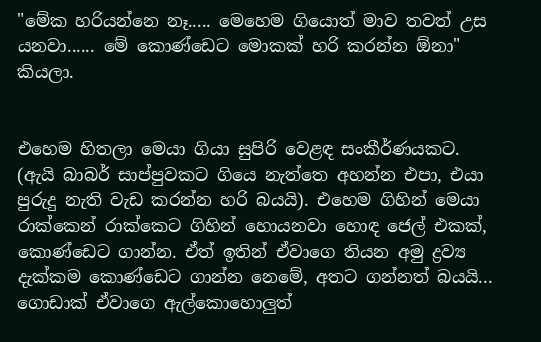"මේක හරියන්නෙ නෑ..... මෙහෙම ගියොත් මාව තවත් උස යනවා...... මේ කොණ්ඩෙට මොකක් හරි කරන්න ඕනා" කියලා.


එහෙම හිතලා මෙයා ගියා සුපිරි වෙළඳ සංකීර්ණයකට. (ඇයි බාබර් සාප්පුවකට ගියෙ නැත්තෙ අහන්න එපා, එයා පුරුදු නැති වැඩ කරන්න හරි බයයි). එහෙම ගිහින් මෙයා රාක්කෙන් රාක්කෙට ගිහින් හොයනවා හොඳ ජෙල් එකක්, කොණ්ඩෙට ගාන්න. ඒත් ඉතින් ඒවාගෙ තියන අමු ද්‍රව්‍ය දැක්කම කොණ්ඩෙට ගාන්න නෙමේ, අතට ගන්නත් බයයි... ගොඩාක් ඒවාගෙ ඇල්කොහොලුත්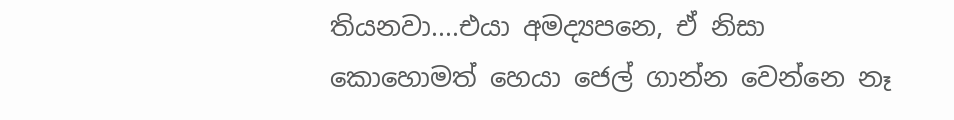තියනවා....එයා අමද්‍යපනෙ, ඒ නිසා කොහොමත් හෙයා ජෙල් ගාන්න වෙන්නෙ නෑ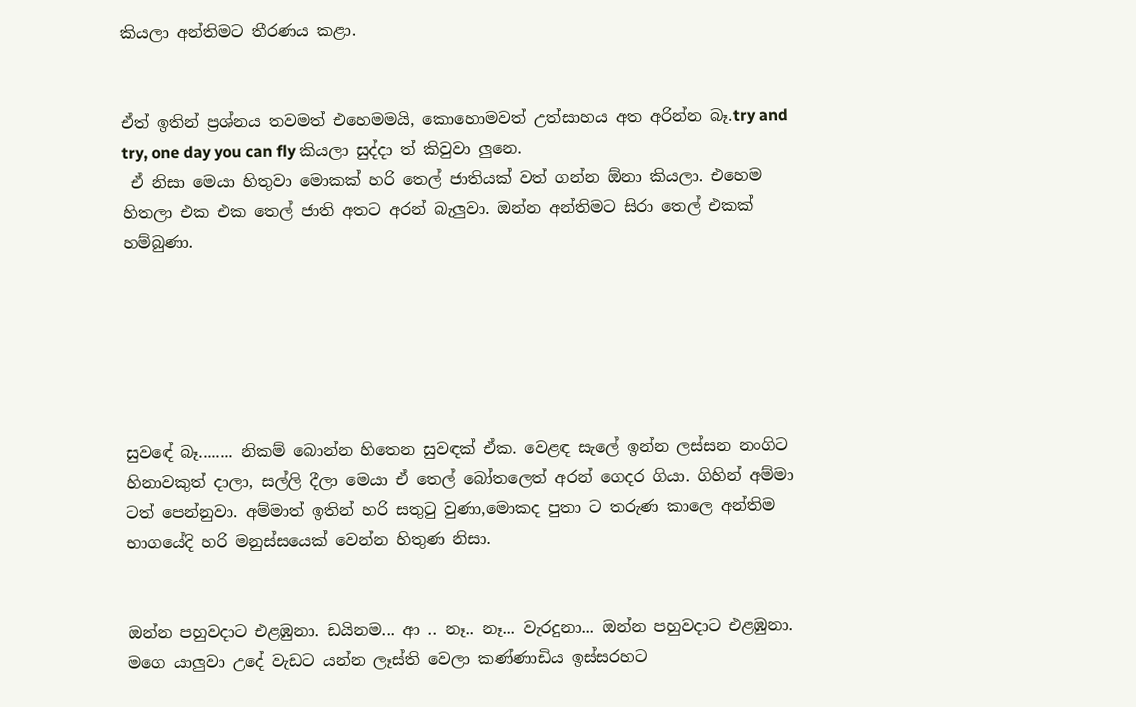කියලා අන්තිමට තීරණය කළා.


ඒත් ඉතින් ප්‍රශ්නය තවමත් එහෙමමයි, කොහොමවත් උත්සාහය අත අරින්න බෑ.try and try, one day you can fly කියලා සුද්දා ත් කිවුවා ලුනෙ.
 ඒ නිසා මෙයා හිතුවා මොකක් හරි තෙල් ජාතියක් වත් ගන්න ඕනා කියලා. එහෙම හිතලා එක එක තෙල් ජාති අතට අරන් බැලුවා. ඔන්න අන්තිමට සිරා තෙල් එකක් හම්බුණා.






සුවඳේ බෑ........ නිකම් බොන්න හිතෙන සුවඳක් ඒක. වෙළඳ සැලේ ඉන්න ලස්සන නංගිට හිනාවකුත් දාලා, සල්ලි දීලා මෙයා ඒ තෙල් බෝතලෙත් අරන් ගෙදර ගියා. ගිහින් අම්මා ටත් පෙන්නුවා. අම්මාත් ඉතින් හරි සතු‍ටු වුණා,මොකද පුතා ට තරුණ කාලෙ අන්තිම භාගයේදි හරි මනුස්සයෙක් වෙන්න හිතුණ නිසා.


ඔන්න පහුවදාට එළඹුනා. ඩයිනම... ආ .. නෑ.. නෑ... වැරදුනා... ඔන්න පහුවදාට එළඹුනා. මගෙ යාලුවා උදේ වැඩට යන්න ලෑස්ති වෙලා කණ්ණාඩිය ඉස්සරහට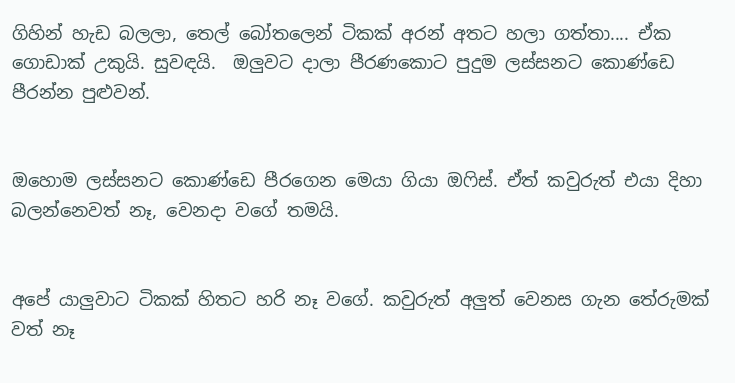ගිහින් හැඩ බලලා, තෙල් බෝතලෙන් ටිකක් අරන් අතට හලා ගත්තා.... ඒක ගොඩාක් උකුයි. සුවඳයි.  ඔලුවට දාලා පීරණකොට පුදුම ලස්සනට කොණ්ඩෙ පීරන්න පුළුවන්.


ඔහොම ලස්සනට කොණ්ඩෙ පීරගෙන මෙයා ගියා ඔ‍ෆිස්. ඒත් කවුරුත් එයා දිහා බලන්නෙවත් නෑ, වෙනදා වගේ තමයි.


අපේ යාලුවාට ටිකක් හිතට හරි නෑ වගේ. කවුරුත් අලුත් වෙනස ගැන තේරුමක් වත් නෑ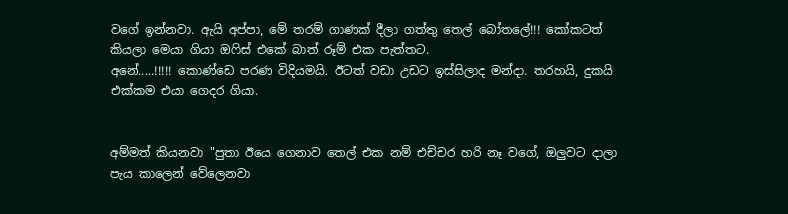වගේ ඉන්නවා. ඇයි අප්පා, මේ තරම් ගාණක් දීලා ගත්තු තෙල් බෝතලේ!!! කෝකටත් කියලා මෙයා ගියා ඔ‍ෆිස් එකේ බාත් රූම් එක පැත්තට.
අනේ.....!!!!! කොණ්ඩෙ පරණ විදියමයි. ඊටත් වඩා උඩට ඉස්සිලාද මන්දා. තරහයි, දුකයි එක්කම එයා ගෙදර ගියා.


අම්මත් කියනවා "පුතා ඊයෙ ගෙනාව තෙල් එක නම් එච්චර හරි නෑ වගේ, ඔලුවට දාලා පැය කාලෙන් වේලෙනවා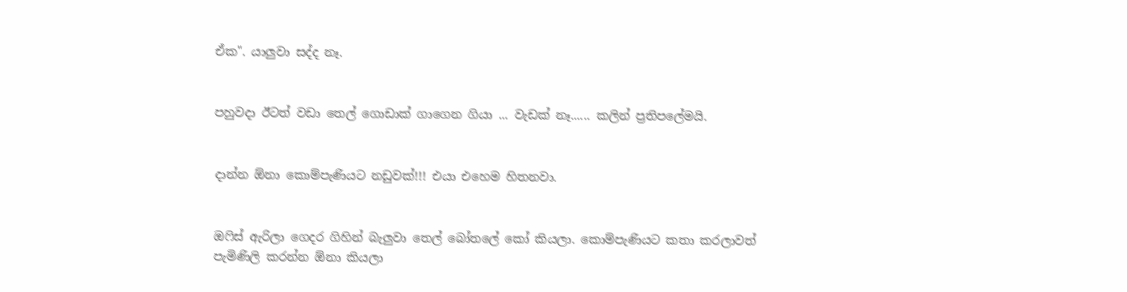ඒක". යාලුවා සද්ද නෑ.


පහුවදා ඊටත් වඩා තෙල් ගොඩාක් ගාගෙන ගියා ... වැඩක් නෑ...... කලින් ප්‍රතිපලේමයි.


දාන්න ඕනා කොම්පැණියට නඩුවක්!!! එයා එහෙම හිතනවා.


ඔ‍ෆිස් ඇරිලා ගෙදර ගිහින් බැලුවා තෙල් බෝතලේ කෝ කියලා. කොම්පැණියට කතා කරලාවත් පැමිණිලි කරන්න ඕනා කියලා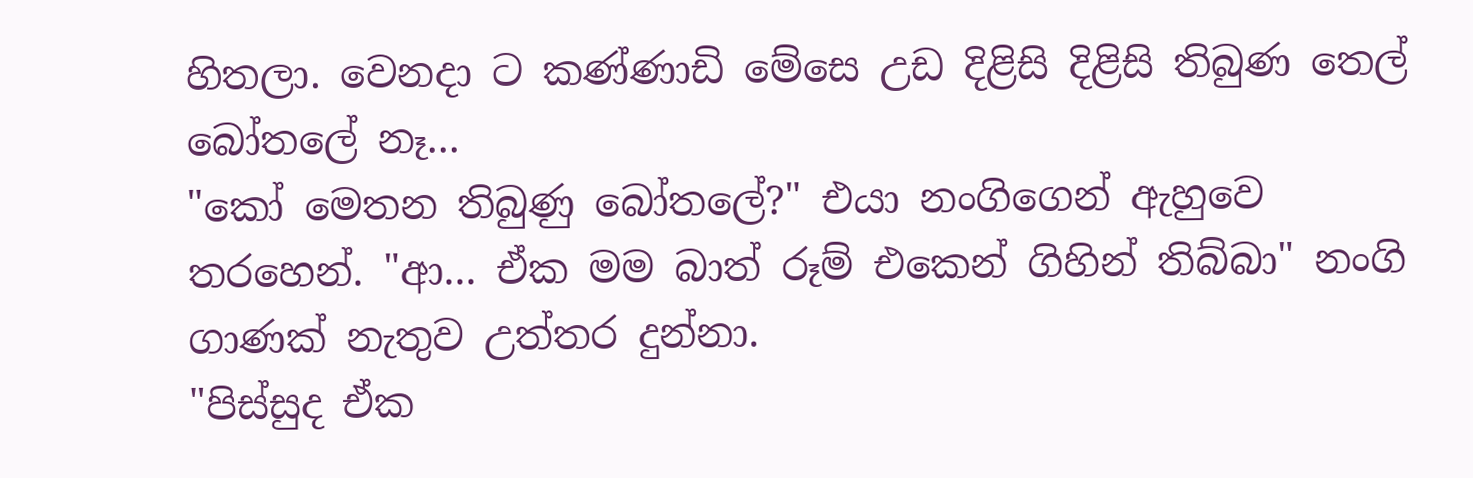හිතලා. වෙනදා ට කණ්ණාඩි මේසෙ උඩ දිළිසි දිළිසි තිබුණ තෙල් බෝතලේ නෑ...
"කෝ මෙතන තිබුණු බෝතලේ?" එයා නංගිගෙන් ඇහුවෙ තරහෙන්. "ආ... ඒක මම බාත් රූම් එකෙන් ගිහින් තිබ්බා" නංගි ගාණක් නැතුව උත්තර දුන්නා.
"පිස්සුද ඒක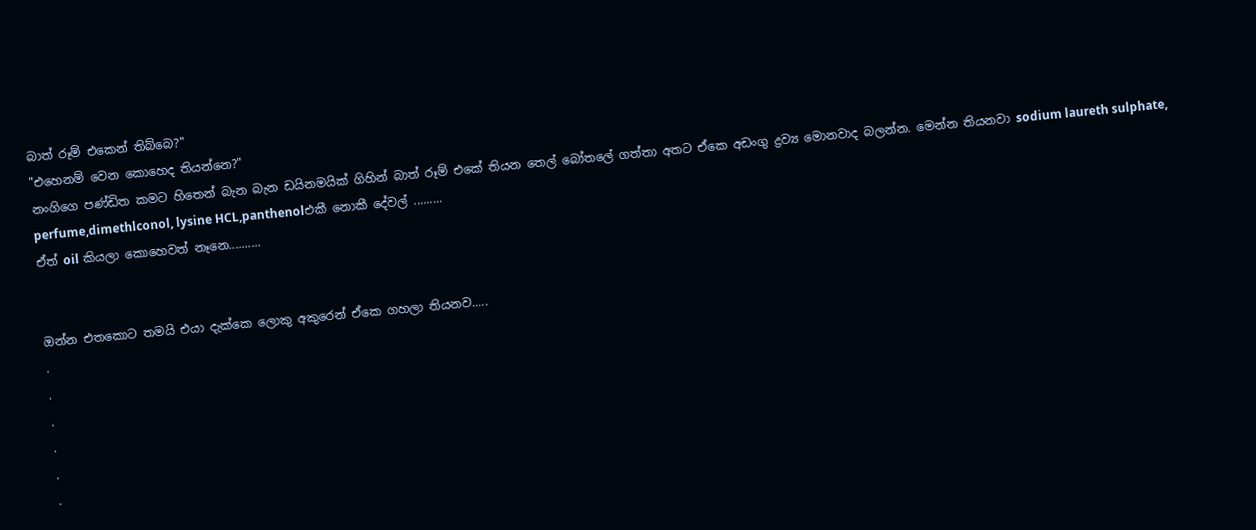බාත් රූම් එකෙන් තිබ්බෙ?"
"එහෙනම් වෙන කොහෙද තියන්නෙ?"
නංගිගෙ පණ්ඩිත කමට හිතෙන් බැන බැන ඩයිනමයික් ගිහින් බාත් රූම් එකේ තියන තෙල් බෝතලේ ගත්තා අතට ඒකෙ අඩංගු ද්‍රව්‍ය මොනවාද බලන්න. මෙන්න තියනවා sodium laureth sulphate, perfume,dimethlconol, lysine HCL,panthenolඑකී නොකී දේවල් .........
ඒත් oil කියලා කොහෙවත් නෑනෙ..........


ඔන්න එතකොට තමයි එයා දැක්කෙ ලොකු අකුරෙන් ඒකෙ ගහලා තියනව.....
.
.
.
.
.
.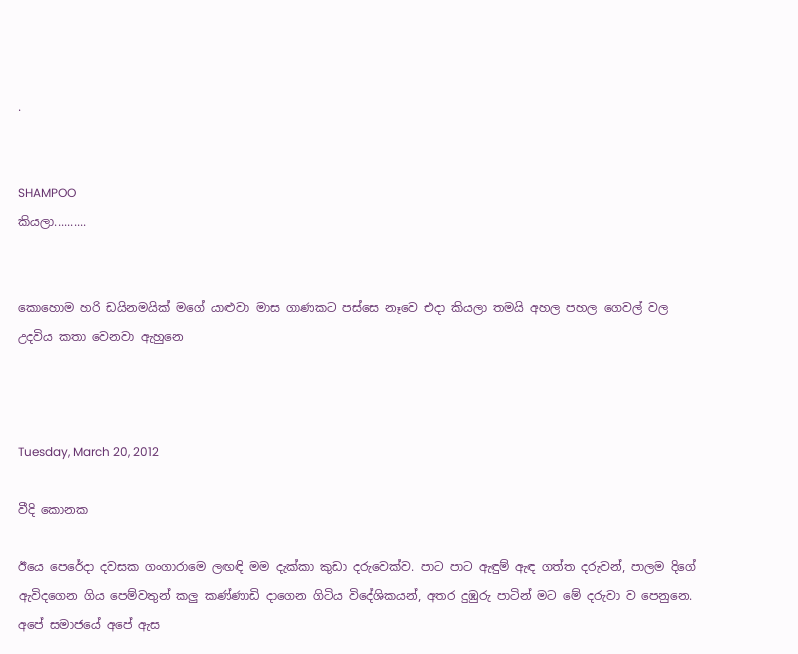.


SHAMPOO
කියලා..........


කොහොම හරි ඩයිනමයික් මගේ යාළුවා මාස ගාණකට පස්සෙ නෑවෙ එදා කියලා තමයි අහල පහල ගෙවල් වල උදවිය කතා වෙනවා ඇහුනෙ



Tuesday, March 20, 2012

වීදි කොනක

ඊයෙ පෙරේදා දවසක ගංගාරාමෙ ලඟඳි මම දැක්කා කුඩා දරුවෙක්ව. පාට පාට ඇඳුම් ඇඳ ගත්ත දරුවන්, පාලම දිගේ ඇවිදගෙන ගිය පෙම්වතුන් කලු කණ්ණාඩි දාගෙන ගිටිය විදේශිකයන්, අතර දුඹුරු පාටින් මට මේ දරුවා ව පෙනුනෙ. අපේ සමාජයේ අපේ ඇස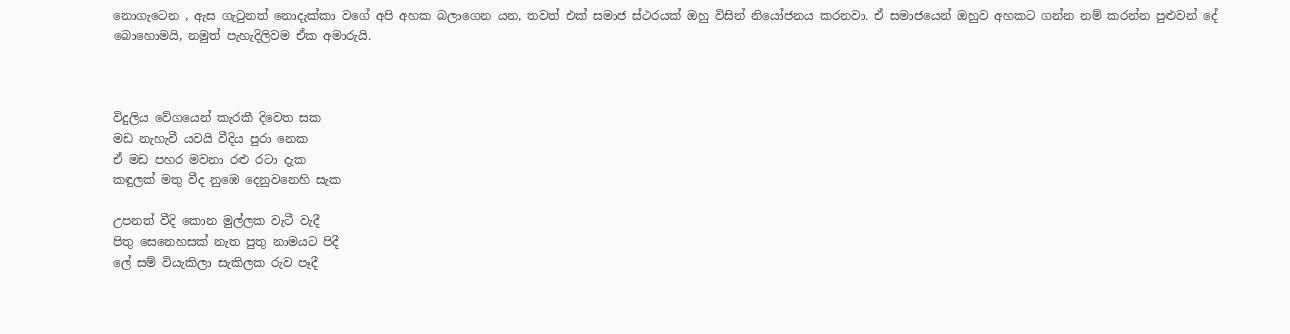නොගැටෙන , ඇස ගැ‍ටුනත් නොදැක්කා වගේ අපි අහක බලාගෙන යන, තවත් එක් සමාජ ස්ථරයක් ඔහු විසින් නියෝජනය කරනවා. ඒ සමාජයෙන් ඔහුව අහකට ගන්න නම් කරන්න පුළුවන් දේ බොහොමයි, නමුත් පැහැදිලිවම ඒක අමාරුයි.



විදුලිය වේගයෙන් කැරකී දිවෙත සක
මඩ නැහැවී යවයි වීදිය පුරා නෙක
ඒ මඩ පහර මවනා රළු රටා දැක
කඳුලක් මතු වීද නුඹෙ දෙනුවනෙහි සැක

උපනත් වීදි කොන මුල්ලක වැටී වැදී
පිතු සෙනෙහසක් නැත පුතු නාමයට පිදී
ලේ සම් වියැකිලා සැකිලක රුව පෑදී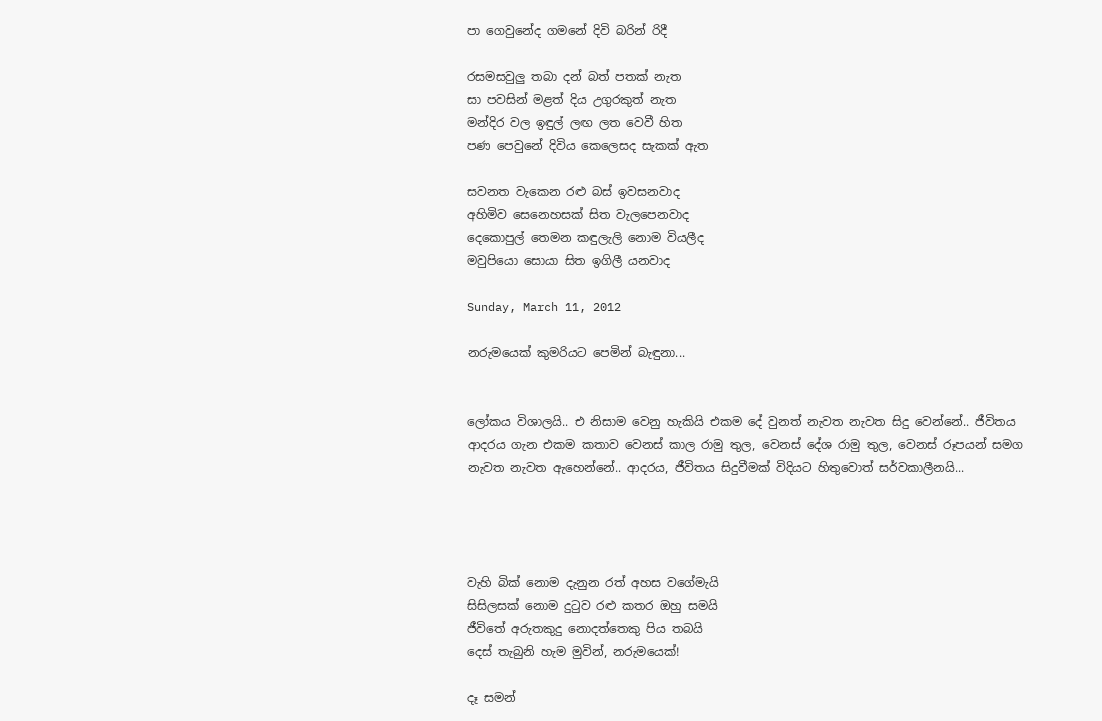පා ගෙවුනේද ගමනේ දිවි බරින් රිදී

රසමසවුලු තබා දන් බත් පතක් නැත
සා පවසින් මළත් දිය උගුරකුත් නැත
මන්දිර වල ඉඳුල් ලඟ ලත වෙවී හිත
පණ පෙවුනේ දිවිය කෙලෙසද සැකක් ඇත

සවනත වැකෙන රළු බස් ඉවසනවාද
අහිමිව සෙනෙහසක් සිත වැලපෙනවාද
දෙකොපුල් තෙමන කඳුලැලි නොම වියලීද
මවුපියො සොයා සිත ඉගිලී යනවාද

Sunday, March 11, 2012

නරුමයෙක් කුමරියට පෙමින් බැඳුනා...


ලෝකය විශාලයි.. එ නිසාම වෙනු හැකියි එකම දේ වුනත් නැවත නැවත සිදු වෙන්නේ.. ජීවිතය ආදරය ගැන එකම කතාව වෙනස් කාල රාමු තුල, වෙනස් දේශ රාමු තුල, වෙනස් රූපයන් සමග නැවත නැවත ඇහෙන්නේ.. ආදරය, ජීවිතය සිදුවීමක් විදියට හිතුවොත් සර්වකාලීනයි...




වැහි බික් නොම දැනුන රත් අහස වගේමැයි
සිසිලසක් නොම දුටුව රළු කතර ඔහු සමයි
ජීවිතේ අරුතකුදු නොදත්තෙකු පිය තබයි
දෙස් තැබුනි හැම මුවින්, නරුමයෙක්!

දෑ සමන්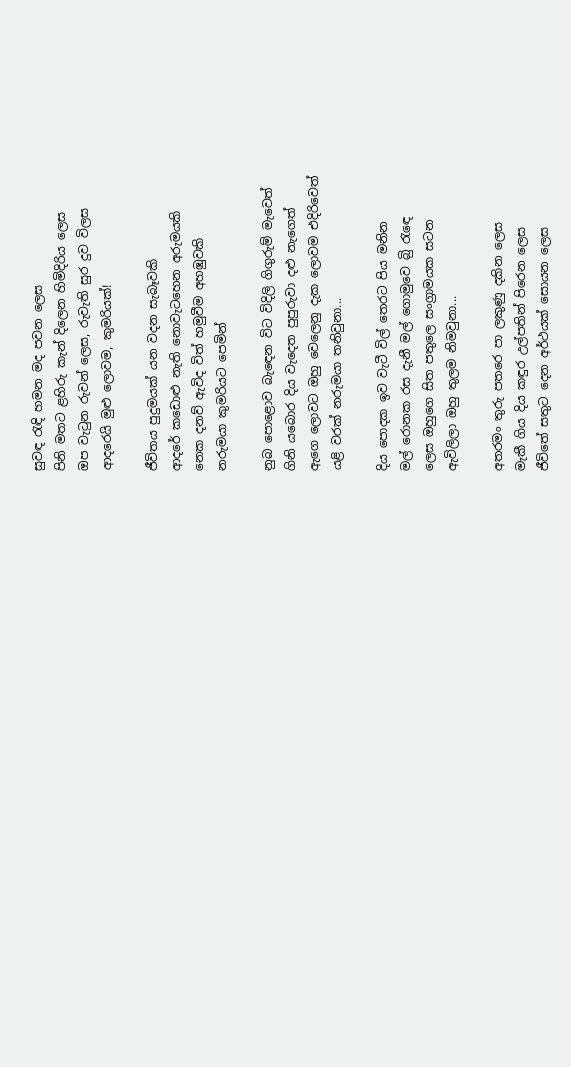සුවඳ රැඳි හමන මද පවන ලෙස
පිනි මතට ළහිරු කැන් දිලෙන හිමිදිරිය ලෙස
ඔප වැටුන රුවන් ලෙස, රුවැති සුර දුව විලස
ආදරෙයි මුළු ලොවම, කුමරියක්!

ජීවිතය පුදුමයක් යන වදන සැබෑවකි
ආදරේ කඩොළු නැති නොවැටහෙන අරුමයකි
නෙක දනව් ඇවිද විත් හමුවීම අහඹුවකි
නරුමයා කුමරියට පෙමින්

නුබ පොළොව බැ‍‍‍‍‍ඳෙන විට විදිලි ගිගුරුම් මැවෙත්
ගිනි යබොර දිය වැදෙත පුපුරුවා දළු නැගෙත්
ඇගෙ ලොවට ඔහු වෙලෙනු දැක ලොවම එදිරිවෙත්
යළි වරක් නරුමයා තනිවුනා...

දිය පොදක ඉව වැටී විල් තෙරට පිය මනින
මල් රොනක රස දැනී මල් ගොමුවෙ බිු රැ‍ඳෙ
ලෙස ඔහුගෙ සිත පතුලෙ සංග්‍රාමයක සටන
ඇවිලිලා ඔහු තුලම නිමවුනා...

අතරමං තුරු පතරෙ පා ලකුණු දකින ලෙස
මැකී ගිය දිය කඳුර උල්පතින් පිරෙන ලෙස
ජීවිතේ සතුට දෙන අර්ථයක් සොයන ලෙස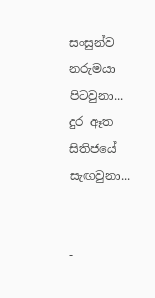සංසුන්ව නරුමයා පිටවුනා...
දුර ඈත සිතිජයේ සැඟවුනා...


-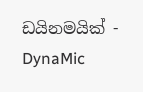ඩයිනමයික් - DynaMic